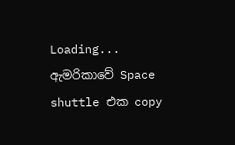Loading...
ඇමරිකාවේ Space shuttle එක copy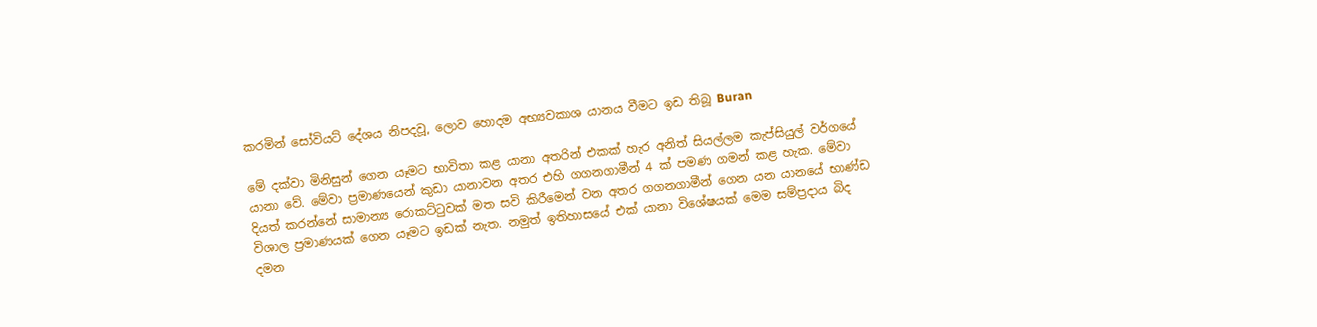කරමින් සෝවියට් දේශය නිපදවූ, ලොව හොදම අභ්‍යවකාශ යානය වීමට ඉඩ තිබූ Buran

මේ දක්වා මිනිසුන් ගෙන යෑමට භාවිතා කළ යානා අතරින් එකක් හැර අනිත් සියල්ලම කැප්සියුල් වර්ගයේ යානා වේ. මේවා ප්‍රමාණයෙන් කුඩා යානාවන අතර එහි ගගනගාමීන් 4 ක් පමණ ගමන් කළ හැක. මේවා දියත් කරන්නේ සාමාන්‍ය රොකට්ටුවක් මත සවි කිරීමෙන් වන අතර ගගනගාමීන් ගෙන යන යානයේ භාණ්ඩ විශාල ප්‍රමාණයක් ගෙන යෑමට ඉඩක් නැත. නමුත් ඉතිහාසයේ එක් යානා විශේෂයක් මෙම සම්ප්‍රදාය බිද දමන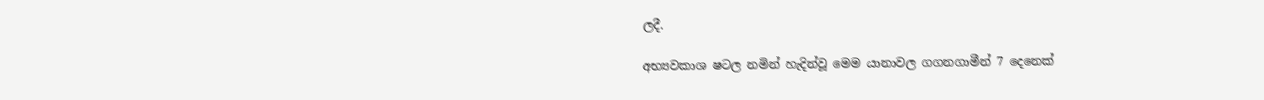ලදී.

අභ්‍යවකාශ ෂටල නමින් හැදින්වූ මෙම යානාවල ගගනගාමීන් 7 දෙනෙක්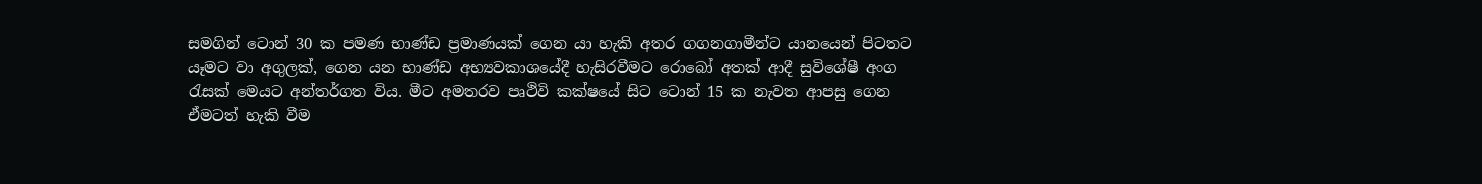සමගින් ටොන් 30 ක පමණ භාණ්ඩ ප්‍රමාණයක් ගෙන යා හැකි අතර ගගනගාමීන්ට යානයෙන් පිටතට යෑමට වා අගුලක්, ගෙන යන භාණ්ඩ අභ්‍යවකාශයේදී හැසිරවීමට රොබෝ අතක් ආදී සුවිශේෂී අංග රැසක් මෙයට අන්තර්ගත විය. මීට අමතරව පෘථිවි කක්ෂයේ සිට ටොන් 15 ක නැවත ආපසු ගෙන ඒමටත් හැකි වීම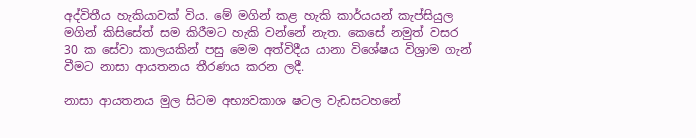අද්විතීය හැකියාවක් විය. මේ මගින් කළ හැකි කාර්යයන් කැප්සියුල මගින් කිසිසේත් සම කිරීමට හැකි වන්නේ නැත. කෙසේ නමුත් වසර 30 ක සේවා කාලයකින් පසු මෙම අත්විදීය යානා විශේෂය විශ්‍රාම ගැන් වීමට නාසා ආයතනය තීරණය කරන ලදී.

නාසා ආයතනය මුල සිටම අභ්‍යවකාශ ෂටල වැඩසටහනේ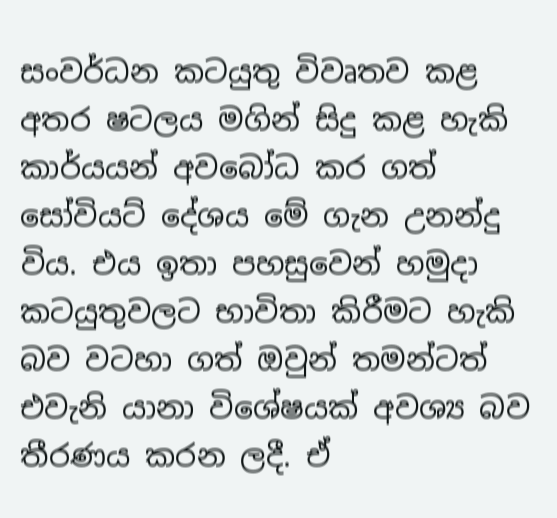සංවර්ධන කටයුතු විවෘතව කළ අතර ෂටලය මගින් සිදු කළ හැකි කාර්යයන් අවබෝධ කර ගත් සෝවියට් දේශය මේ ගැන උනන්දු විය. එය ඉතා පහසුවෙන් හමුදා කටයුතුවලට භාවිතා කිරීමට හැකි බව වටහ‌ා ගත් ඔවුන් තමන්ටත් එවැනි යානා විශේෂයක් අවශ්‍ය බව තීරණය කරන ලදී. ඒ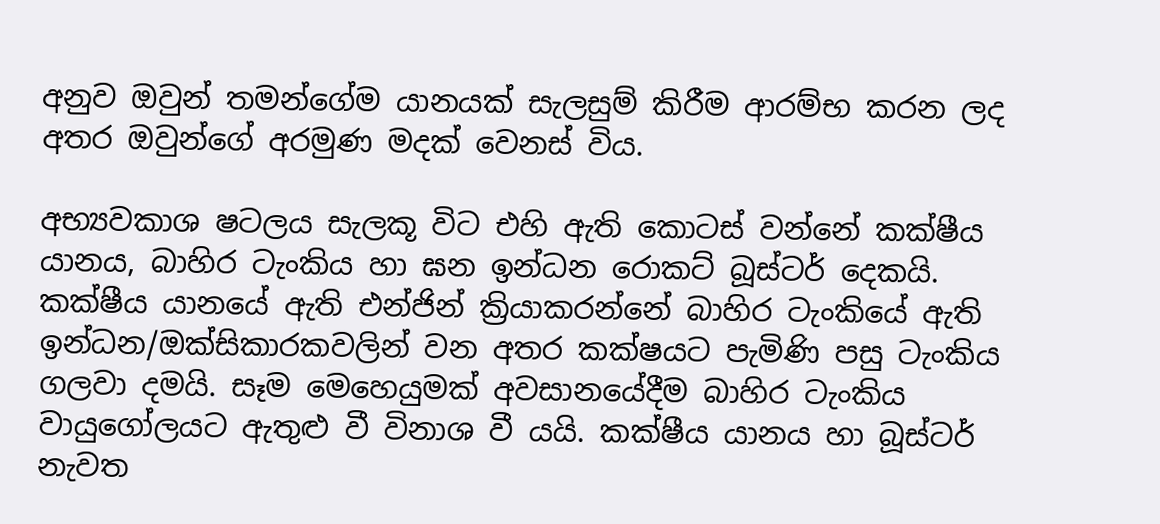අනුව ඔවුන් තමන්ගේම යානයක් සැලසුම් කිරීම ආරම්භ කරන ලද අතර ඔවුන්ගේ අරමුණ මදක් වෙනස් විය.

අභ්‍යවකාශ ෂටලය සැලකූ විට එහි ඇති කොටස් වන්නේ කක්ෂීය යානය, බාහිර ටැංකිය හා ඝන ඉන්ධන රොකට් බූස්ටර් දෙකයි. කක්ෂීය යානයේ ඇති එන්ජින් ක්‍රියාකරන්නේ බාහිර ටැංකියේ ඇති ඉන්ධන/ඔක්සිකාරකවලින් වන අතර කක්ෂයට පැමිණි පසු ටැංකිය ගලවා දමයි. සෑම මෙහෙයුමක් අවසානයේදීම බාහිර ටැංකිය වායුගෝලයට ඇතුළු වී විනාශ වී යයි. කක්ෂීය යානය හා බූස්ටර් නැවත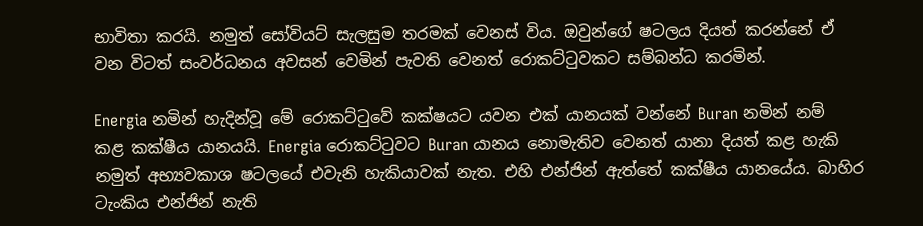භාවිතා කරයි. නමුත් සෝවියට් සැලසුම තරමක් වෙනස් විය. ඔවුන්ගේ ෂටලය දියත් කරන්නේ ඒ වන විටත් සංවර්ධනය අවසන් වෙමින් පැවති වෙනත් රොකට්ටුවකට සම්බන්ධ කරමින්‍.

Energia නමින් හැදින්වූ මේ රොකට්ටුවේ කක්ෂයට යවන එක් යානයක් වන්නේ Buran නමින් නම් කළ කක්ෂීය යානයයි. Energia රොකට්ටුවට Buran යානය නොමැතිව වෙනත් යානා දියත් කළ හැකි නමුත් අභ්‍යවකාශ ෂටලයේ එවැනි හැකියාවක් නැත. එහි එන්ජින් ඇත්තේ කක්ෂීය යානයේය. බාහිර ටැංකිය එන්ජින් නැති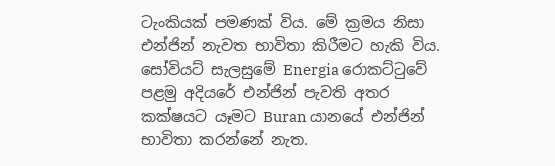ටැංකියක් පමණක් විය. මේ ක්‍රමය නිසා එන්ජින් නැවත භාවිතා කිරීමට හැකි විය. සෝවියට් සැලසුමේ Energia රොකට්ටුවේ පළමු අදියරේ එන්ජින් පැවති අතර කක්ෂයට යෑමට Buran යානයේ එන්ජින් භාවිතා කරන්නේ නැත.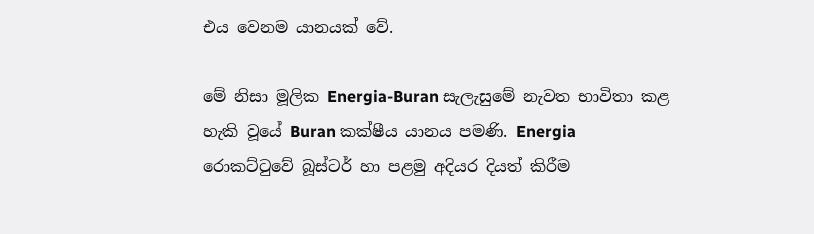එය වෙනම යානයක් වේ.

මේ නිසා මූලික Energia-Buran සැලැසුමේ නැවත භාවිතා කළ හැකි වූයේ Buran කක්ෂීය යානය පමණි. Energia රොකට්ටුවේ බූස්ටර් හා පළමු අදියර දියත් කිරීම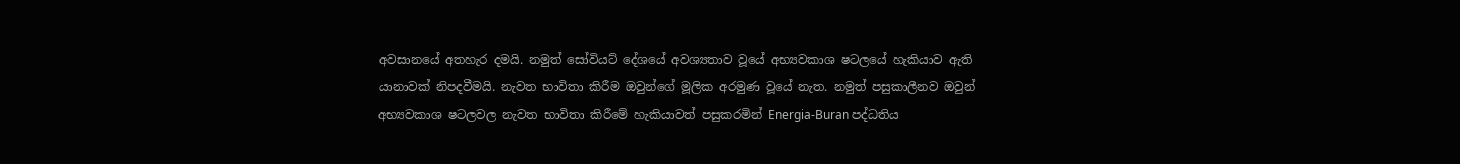අවසානයේ අතහැර දමයි. නමුත් සෝවියට් දේශයේ අවශ්‍යතාව වූයේ අභ්‍යවකාශ ෂටලයේ හැකියාව ඇති යානාවක් නිපදවීමයි. නැවත භාවිතා කිරීම ඔවුන්ගේ මූලික අරමුණ වූයේ නැත. නමුත් පසුකාලීනව ඔවුන් අභ්‍යවකාශ ෂටලවල නැවත භාවිතා කිරීමේ හැකියාවත් පසුකරමින් Energia-Buran පද්ධතිය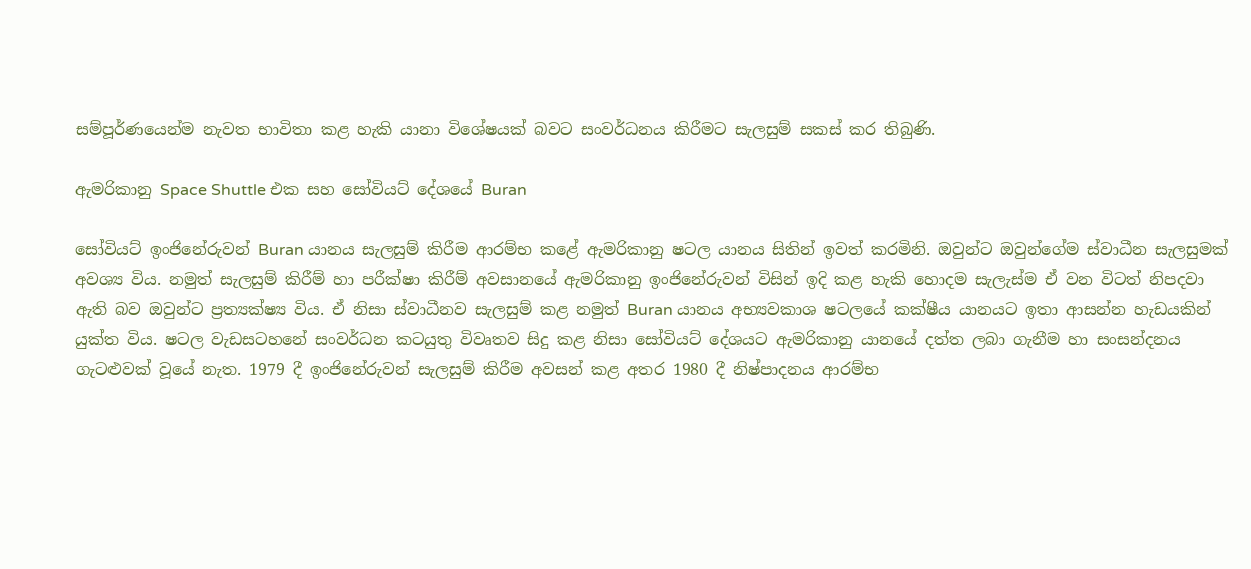සම්පූර්ණයෙන්ම නැවත භාවිතා කළ හැකි යානා විශේෂයක් බවට සංවර්ධනය කිරීමට සැලසුම් සකස් කර තිබුණි.

ඇමරිකානු Space Shuttle එක සහ සෝවියට් දේශයේ Buran

සෝවියට් ඉංජිනේරුවන් Buran යානය සැලසුම් කිරීම ආරම්භ කළේ ඇමරිකානු ෂටල යානය සිතින් ඉවත් කරමිනි. ඔවුන්ට ඔවුන්ගේම ස්වාධීන සැලසුමක් අවශ්‍ය විය. නමුත් සැලසුම් කිරීම් හා පරීක්ෂා කිරීම් අවසානයේ ඇමරිකානු ඉංජිනේරුවන් විසින් ඉදි කළ හැකි හොදම සැලැස්ම ඒ වන විටත් නිපදවා ඇති බව ඔවුන්ට ප්‍රත්‍යක්ෂ්‍ය විය. ඒ නිසා ස්වාධීනව සැලසුම් කළ නමුත් Buran යානය අභ්‍යවකාශ ෂටලයේ කක්ෂීය යානයට ඉතා ආසන්න හැඩයකින් යුක්ත විය. ෂටල වැඩසටහනේ සංවර්ධන කටයුතු විවෘතව සිදු කළ නිසා සෝවියට් දේශයට ඇමරිකානු යානයේ දත්ත ලබා ගැනීම හා සංසන්දනය ගැටළුවක් වූයේ නැත. 1979 දී ඉංජිනේරුවන් සැලසුම් කිරීම අවසන් කළ අතර 1980 දී නිෂ්පාදනය ආරම්භ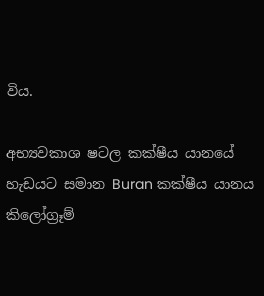විය.

අභ්‍යවකාශ ෂටල කක්ෂීය යානයේ හැඩයට සමාන Buran කක්ෂීය යානය කිලෝග්‍රෑම්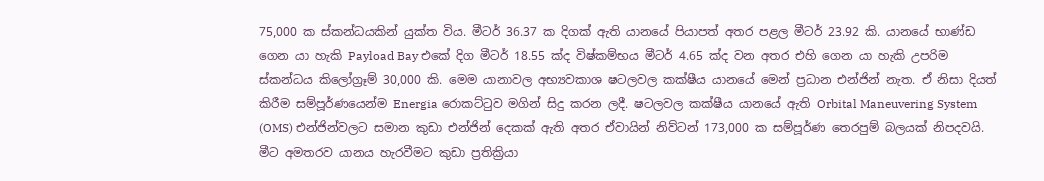75,000 ක ස්කන්ධයකින් යුක්ත විය. මීටර් 36.37 ක දිගක් ඇති යානයේ පියාපත් අතර පළල මීටර් 23.92 කි. යානයේ භාණ්ඩ ගෙන යා හැකි Payload Bay එකේ දිග මීටර් 18.55 ක්ද විෂ්කම්භය මීටර් 4.65 ක්ද වන අතර එහි ගෙන යා හැකි උපරිම ස්කන්ධය කිලෝග්‍රෑම් 30,000 කි. මෙම යානාවල අභ්‍යවකාශ ෂටලවල කක්ෂීය යානයේ මෙන් ප්‍රධාන එන්ජින් නැත. ඒ නිසා දියත් කිරීම සම්පූර්ණයෙන්ම Energia රොකට්ටුව මගින් සිදු කරන ලදී. ෂටලවල කක්ෂීය යානයේ ඇති Orbital Maneuvering System (OMS) එන්ජින්වලට සමාන කුඩා එන්ජින් දෙකක් ඇති අතර ඒවායින් නිව්ටන් 173,000 ක සම්පූර්ණ තෙරපුම් බලයක් නිපදවයි. මීට අමතරව යානය හැරවීමට කුඩා ප්‍රතික්‍රියා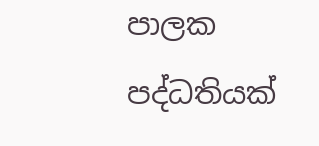පාලක පද්ධතියක්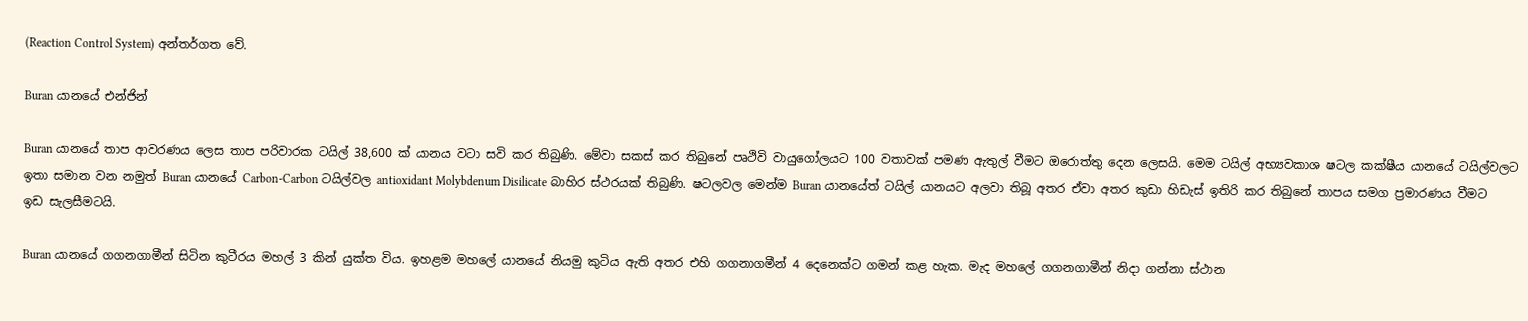(Reaction Control System) අන්තර්ගත වේ.

Buran යානයේ එන්ජින්

Buran යානයේ තාප ආවරණය ලෙස තාප පරිවාරක ටයිල් 38,600 ක් යානය වටා සවි කර තිබුණි. මේවා සකස් කර තිබුනේ පෘථිවි වායුගෝලයට 100 වතාවක් පමණ ඇතුල් වීමට ඔරොත්තු දෙන ලෙසයි. මෙම ටයිල් අභ්‍යවකාශ ෂටල කක්ෂීය යානයේ ටයිල්වලට ඉතා සමාන වන නමුත් Buran යානයේ Carbon-Carbon ටයිල්වල antioxidant Molybdenum Disilicate බාහිර ස්ථරයක් තිබුණි. ෂටලවල මෙන්ම Buran යානයේත් ටයිල් යානයට අලවා තිබූ අතර ඒවා අතර කුඩා හිඩැස් ඉතිරි කර තිබුනේ තාපය සමග ප්‍රමාරණය වීමට ඉඩ සැලසීමටයි.

Buran යානයේ ගගනගාමීන් සිටින කුටීරය මහල් 3 කින් යුක්ත විය. ඉහළම මහලේ යානයේ නියමු කුටිය ඇති අතර එහි ගගනාගමීන් 4 දෙනෙක්ට ගමන් කළ හැක. මැද මහලේ ගගනගාමීන් නිදා ගන්නා ස්ථාන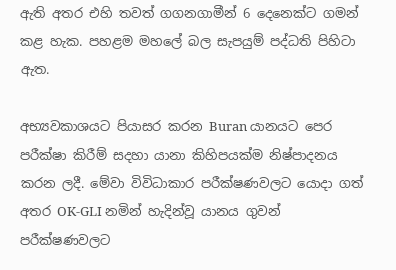ඇති අතර එහි තවත් ගගනගාමීන් 6 දෙනෙක්ට ගමන් කළ හැක. පහළම මහලේ බල සැපයුම් පද්ධති පිහිටා ඇත.

අභ්‍යවකාශයට පියාසර කරන Buran යානයට පෙර පරීක්ෂා කිරීම් සදහා යානා කිහිපයක්ම නිෂ්පාදනය කරන ලදී. මේවා විවිධාකාර පරීක්ෂණවලට යොදා ගත් අතර OK-GLI නමින් හැදින්වූ යානය ගුවන් පරීක්ෂණවලට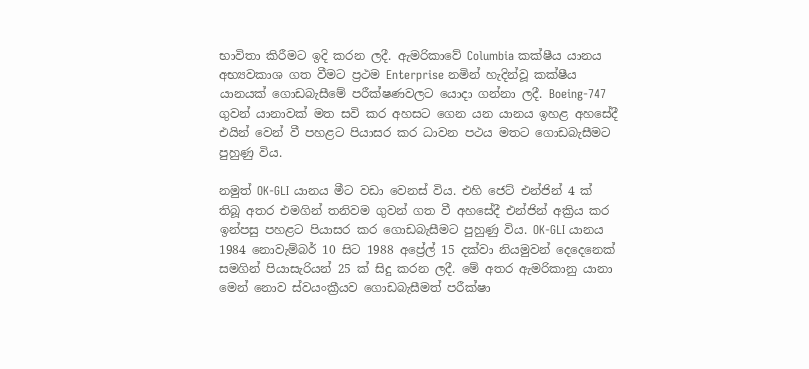භාවිතා කිරීමට ඉදි කරන ලදී. ඇමරිකාවේ Columbia කක්ෂීය යානය අභ්‍යවකාශ ගත වීමට ප්‍රථම Enterprise නමින් හැදින්වූ කක්ෂීය යානයක් ගොඩබැසීමේ පරීක්ෂණවලට යොදා ගන්නා ලදී. Boeing-747 ගුවන් යානාවක් මත සවි කර අහසට ගෙන යන යානය ඉහළ අහසේදී එයින් වෙන් වී පහළට පියාසර කර ධාවන පථය මතට ගොඩබැසීමට පුහුණු විය.

නමුත් OK-GLI යානය මීට වඩා වෙනස් විය. එහි ජෙට් එන්ජින් 4 ක් තිබූ අතර එමගින් තනිවම ගුවන් ගත වී අහසේදී එන්ජින් අක්‍රිය කර ඉන්පසු පහළට පියාසර කර ගොඩබැසීමට පුහුණු විය. OK-GLI යානය 1984 නොවැම්බර් 10 සිට 1988 අප්‍රේල් 15 දක්වා නියමුවන් දෙදෙනෙක් සමගින් පියාසැරියන් 25 ක් සිදු කරන ලදී. මේ අතර ඇමරිකානු යානා මෙන් නොව ස්වයංක්‍රීයව ගොඩබැසීමත් පරීක්ෂා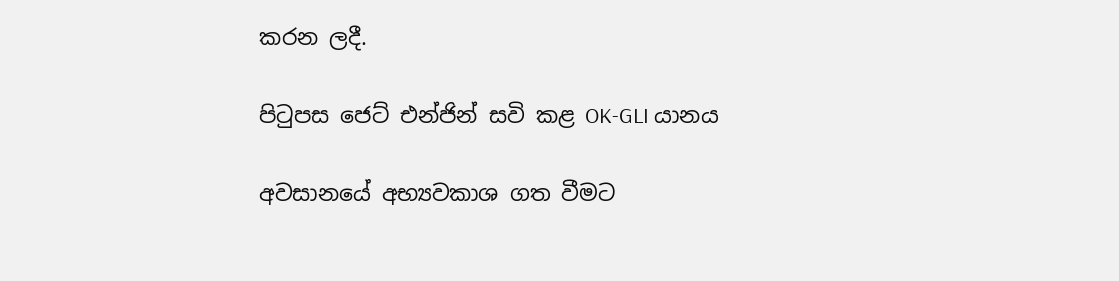කරන ලදී.

පිටුපස ජෙට් එන්ජින් සවි කළ OK-GLI යානය

අවසානයේ අභ්‍යවකාශ ගත වීමට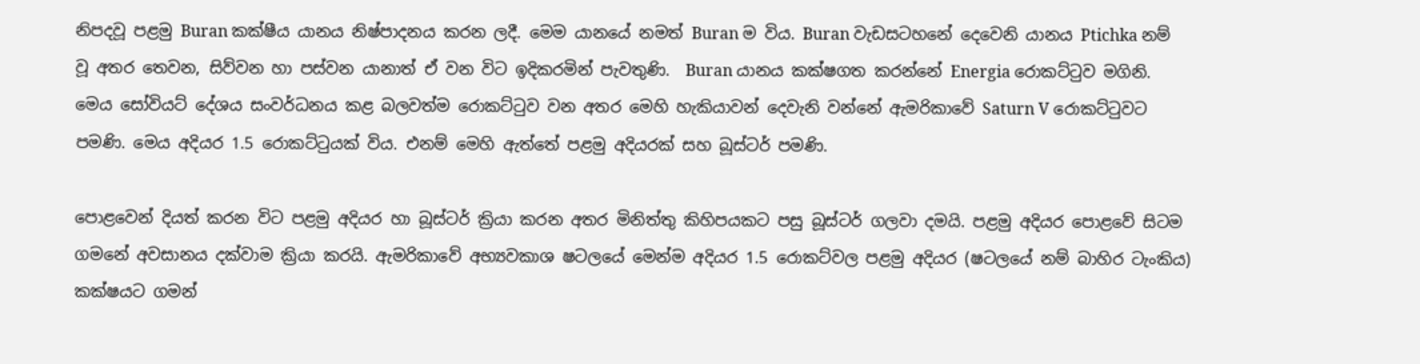නිපදවූ පළමු Buran කක්ෂීය යානය නිෂ්පාදනය කරන ලදී. මෙම යානයේ නමත් Buran ම විය. Buran වැඩසටහනේ දෙවෙනි යානය Ptichka නම් වූ අතර තෙවන, සිව්වන හා පස්වන යානාත් ඒ වන විට ඉදිකරමින් පැවතුණි.  Buran යානය කක්ෂගත කරන්නේ Energia රොකට්ටුව මගිනි. මෙය සෝවියට් දේශය සංවර්ධනය කළ බලවත්ම රොකට්ටුව වන අතර මෙහි හැකියාවන් දෙවැනි වන්නේ ඇමරිකාවේ Saturn V රොකට්ටුවට පමණි. මෙය අදියර 1.5 රොකට්ටුයක් විය. එනම් මෙහි ඇත්තේ පළමු අදියරක් සහ බූස්ටර් පමණි.

පොළවෙන් දියත් කරන විට පළමු අදියර හා බූස්ටර් ක්‍රියා කරන අතර මිනිත්තු කිහිපයකට පසු බූස්ටර් ගලවා දමයි. පළමු අදියර පොළවේ සිටම ගමනේ අවසානය දක්වාම ක්‍රියා කරයි. ඇමරිකාවේ අභ්‍යවකාශ ෂටලයේ මෙන්ම අදියර 1.5 රොකට්වල පළමු අදියර (ෂටලයේ නම් බාහිර ටැංකිය) කක්ෂයට ගමන්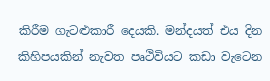කිරීම ගැටළුකාරී දෙයකි. මන්දයත් එය දින කිහිපයකින් නැවත පෘථිවියට කඩා වැටෙන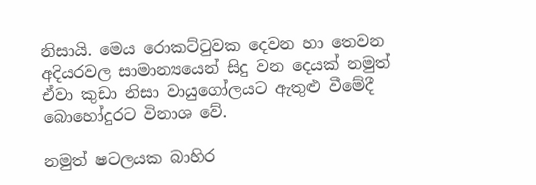නිසායි. මෙය රොකට්ටුවක දෙවන හා තෙවන අදියරවල සාමාන්‍යයෙන් සිදු වන දෙයක් නමුත් ඒවා කුඩා නිසා වායුගෝලයට ඇතුළු වීමේදී බොහෝදුරට විනාශ වේ.

නමුත් ෂටලයක බාහිර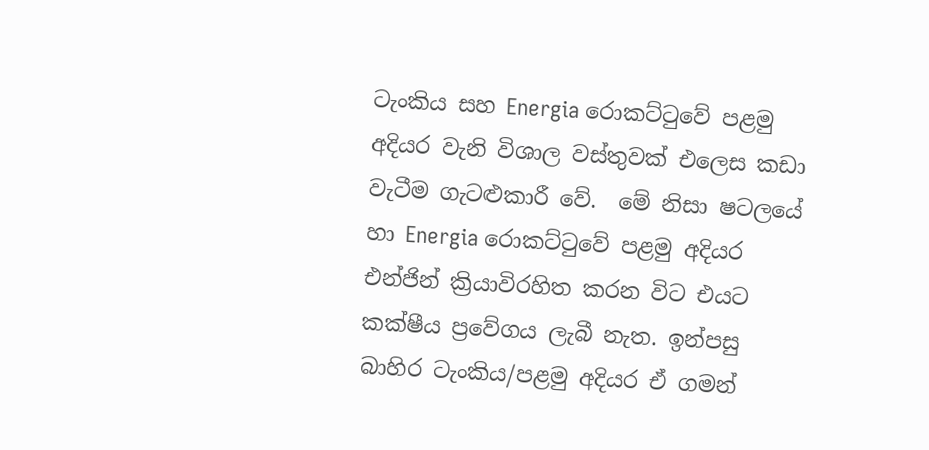ටැංකිය සහ Energia රොකට්ටුවේ පළමු අදියර වැනි විශාල වස්තුවක් එලෙස කඩා වැටීම ගැටළුකාරී වේ.  මේ නිසා ෂටලයේ හා Energia රොකට්ටුවේ පළමු අදියර එන්ජින් ක්‍රියාවිරහිත කරන විට එයට කක්ෂීය ප්‍රවේගය ලැබී නැත. ඉන්පසු බාහිර ටැංකිය/පළමු අදියර ඒ ගමන්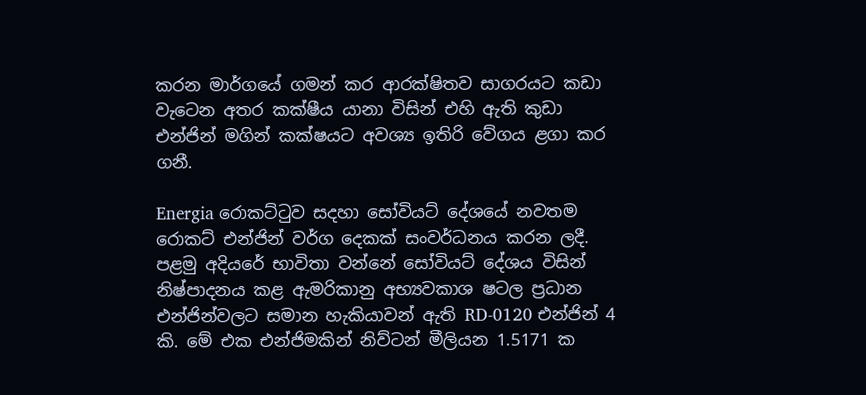කරන මාර්ගයේ ගමන් කර ආරක්ෂිතව සාගරයට කඩා වැටෙන අතර කක්ෂීය යානා විසින් එහි ඇති කුඩා එන්ජින් මගින් කක්ෂයට අවශ්‍ය ඉතිරි වේගය ළගා කර ගනී.

Energia රොකට්ටුව සදහා සෝවියට් දේශයේ නවතම රොකට් එන්ජින් වර්ග දෙකක් සංවර්ධනය කරන ලදී. පළමු අදියරේ භාවිතා වන්නේ සෝවියට් දේශය විසින් නිෂ්පාදනය කළ ඇමරිකානු අභ්‍යවකාශ ෂටල ප්‍රධාන එන්ජින්වලට සමාන හැකියාවන් ඇති RD-0120 එන්ජින් 4 කි. මේ එක එන්ජිමකින් නිව්ටන් මීලියන 1.5171 ක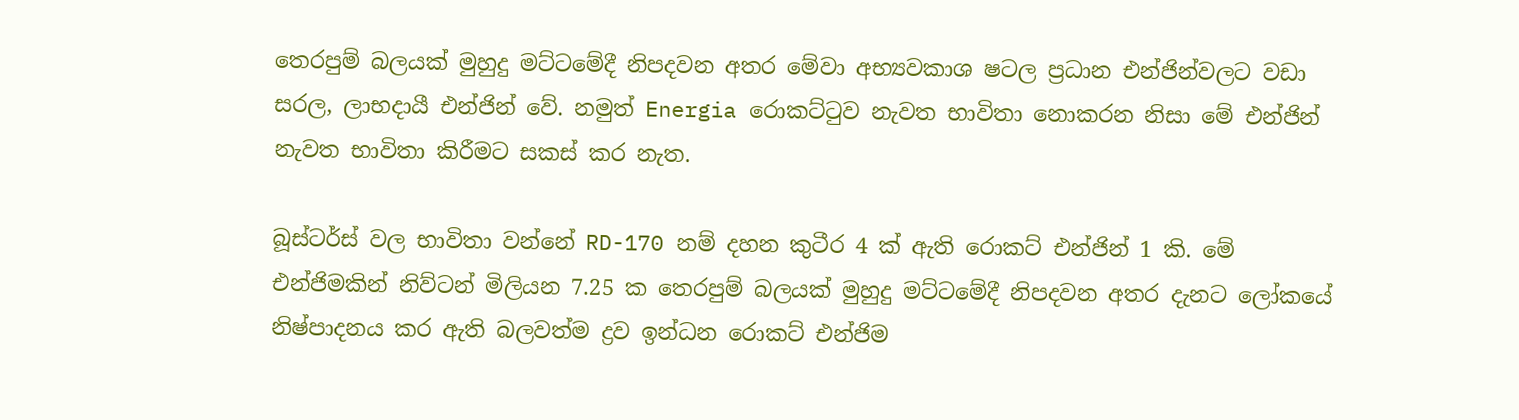තෙරපුම් බලයක් මුහුදු මට්ටමේදී නිපදවන අතර මේවා අභ්‍යවකාශ ෂටල ප්‍රධාන එන්ජින්වලට වඩා සරල, ලාභදායී එන්ජින් වේ. නමුත් Energia රොකට්ටුව නැවත භාවිතා නොකරන නිසා මේ එන්ජින් නැවත භාවිතා කිරීමට සකස් කර නැත.

බූස්ටර්ස් වල භාවිතා වන්නේ RD-170 නම් දහන කුටීර 4 ක් ඇති රොකට් එන්ජින් 1 කි. මේ එන්ජිමකින් නිව්ටන් මිලියන 7.25 ක තෙරපුම් බලයක් මුහුදු මට්ටමේදී නිපදවන අතර දැනට ලෝකයේ නිෂ්පාදනය කර ඇති බලවත්ම ද්‍රව ඉන්ධන රොකට් එන්ජිම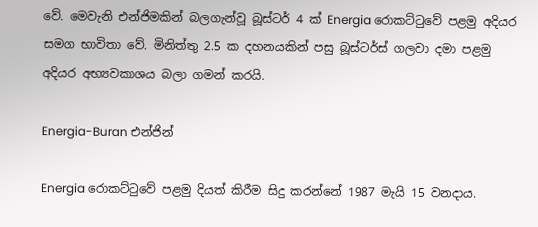වේ. මෙවැනි එන්ජිමකින් බලගැන්වූ බූස්ටර් 4 ක් Energia රොකට්ටුවේ පළමු අදියර සමග භාවිතා වේ. මිනිත්තු 2.5 ක දහනයකින් පසු බූස්ටර්ස් ගලවා දමා පළමු අදියර අභ්‍යවකාශය බලා ගමන් කරයි.

Energia-Buran එන්ජින්

Energia රොකට්ටුවේ පළමු දියත් කිරීම සිදු කරන්නේ 1987 මැයි 15 වනදාය.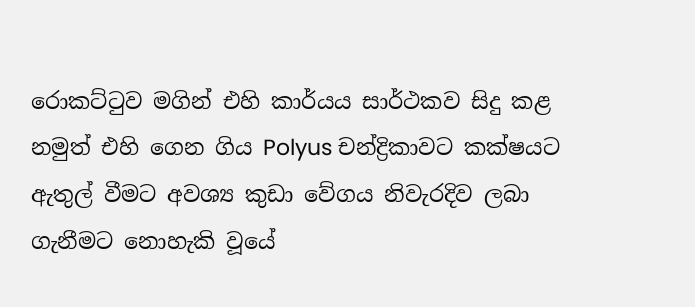රොකට්ටුව මගින් එහි කාර්යය සාර්ථකව සිදු කළ නමුත් එහි ගෙන ගිය Polyus චන්ද්‍රිකාවට කක්ෂයට ඇතුල් වීමට අවශ්‍ය කුඩා වේගය නිවැරදිව ලබා ගැනීමට නොහැකි වූයේ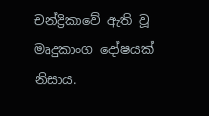චන්ද්‍රිකාවේ ඇති වූ මෘදුකාංග දෝෂයක් නිසාය.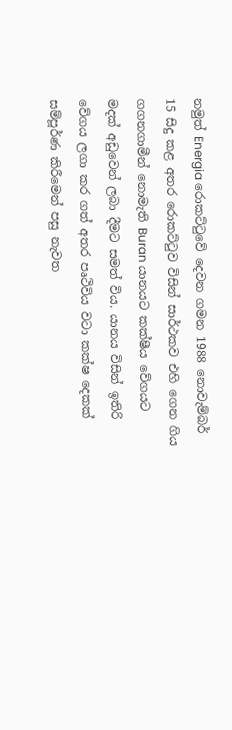නමුත් Energia රොකට්ටුවේ දෙවන ගමන 1988 නොවැම්බර් 15 සිදු කළ අතර රොකට්ටුව විසින් සාර්ථකව එහි ගෙන ගිය ගගනගාමීන් නොමැති Buran යානයට කක්ෂීය වේගයට මදක් අඩුවෙන් ලබා දීමට සමත් විය. යානය විසින් ඉතිරි වේගය ලගා කර ගත් අතර පෘථිවිය වටා කක්ෂ දෙකක් සම්පූර්ණ කිරීමෙන් පසු නැවත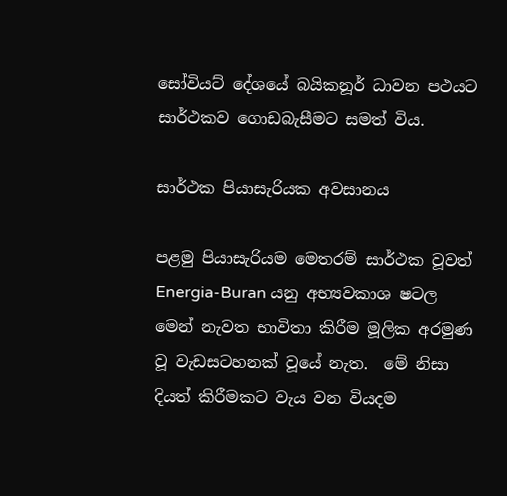සෝවියට් දේශයේ බයිකනූර් ධාවන පථයට සාර්ථකව ගොඩබැසීමට සමත් විය.

සාර්ථක පියාසැරියක අවසානය

පළමු පියාසැරියම මෙතරම් සාර්ථක වූවත් Energia-Buran යනු අභ්‍යවකාශ ෂටල මෙන් නැවත භාවිතා කිරීම මූලික අරමුණ වූ වැඩසටහනක් වූයේ නැත.  මේ නිසා දියත් කිරීමකට වැය වන වියදම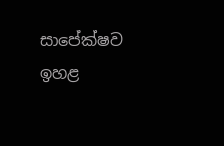සාපේක්ෂව ඉහළ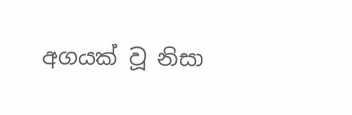අගයක් වූ නිසා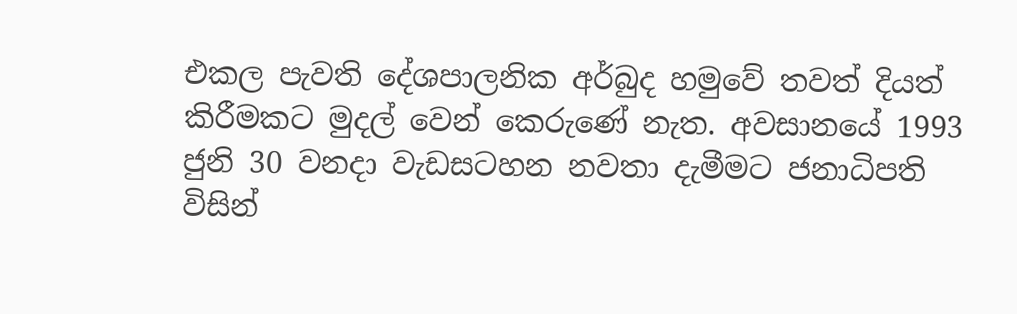එකල පැවති දේශපාලනික අර්බුද හමුවේ තවත් දියත් කිරීමකට මුදල් වෙන් කෙරුණේ නැත. අවසානයේ 1993 ජුනි 30 වනදා වැඩසටහන නවතා දැමීමට ජනාධිපති විසින්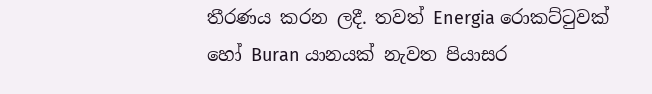තීරණය කරන ලදී. තවත් Energia රොකට්ටුවක් හෝ Buran යානයක් නැවත පියාසර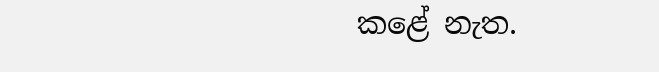කළේ නැත.